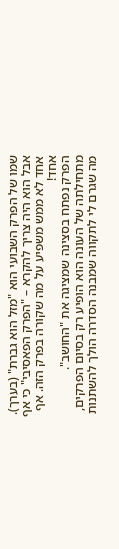שמו של הפרק השבועי הוא "מזל הוא גברת" (בערך). אבל הוא היה צריך להקרא – "הפרק הפאסיבי" כי אף אחד לא ממש משפיע על מה שקורה בפרק הזה. אף אחד!
הפרק נפתח בסצינה שמציגה את "החושב". מתחילתה של העונה הוא הופיע רק בסיום הפרקים, מה שגרם לי לתקווה שמבנה הסדרה הולך להשתנות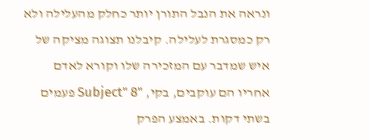ונראה את הנבל התורן יותר כחלק מהעלילה ולא רק כמסגרת לעלילה. קיבלנו תצוגה מציקה של איש שמדבר עם המזכירה שלו וקורא לאדם אחריו הם עוקבים, בקי, "Subject" 8 פעמים בשתי דקות. באמצע הפרק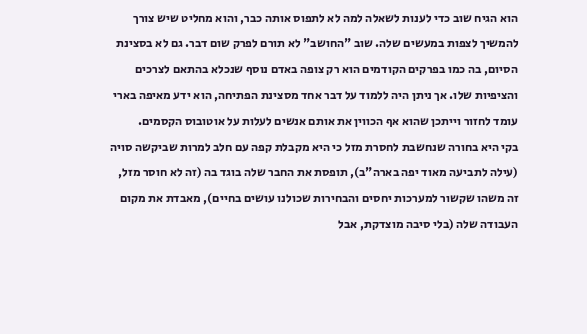הוא הגיח שוב כדי לענות לשאלה למה לא לתפוס אותה כבר, והוא מחליט שיש צורך להמשיך לצפות במעשים שלה. שוב "החושב" לא תורם לפרק שום דבר. גם לא בסצינת הסיום, בה כמו בפרקים הקודמים הוא רק צופה באדם נוסף שנכלא בהתאם לצרכים והציפיות שלו. אך ניתן היה ללמוד על דבר אחד מסצינת הפתיחה, הוא ידע מאיפה בארי עומד לחזור וייתכן שהוא אף הכווין את אותם אנשים לעלות על אוטובוס הקסמים.
בקי היא בחורה שנחשבת לחסרת מזל כי היא מקבלת קפה עם חלב למרות שביקשה סויה (עילה לתביעה מאוד יפה בארה"ב), תופסת את החבר שלה בוגד בה (זה לא חוסר מזל, זה משהו שקשור למערכות יחסים והבחירות שכולנו עושים בחיים), מאבדת את מקום העבודה שלה (בלי סיבה מוצדקת, אבל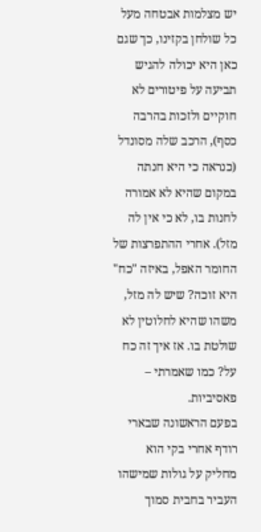יש מצלמות אבטחה מעל כל שולחן בקזינו, כך שגם כאן היא יכולה להגיש תביעה על פיטורים לא חוקיים ולזכות בהרבה כסף), הרכב שלה מסונדל (כנראה כי היא חנתה במקום שהיא לא אמורה לחנות בו, לא כי אין לה מזל). אחרי ההתפרצות של החומר האפל, באיזה "כח" היא זוכה? שיש לה מזל, משהו שהיא לחלוטין לא שולטת בו. אז איך זה כח על? כמו שאמרתי – פאסיביות.
בפעם הראשונה שבארי רודף אחרי בקי הוא מחליק על גולות שמישהו העביר בחבית סמוך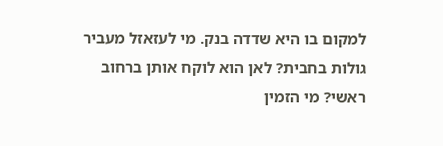למקום בו היא שדדה בנק. מי לעזאזל מעביר גולות בחבית? לאן הוא לוקח אותן ברחוב ראשי? מי הזמין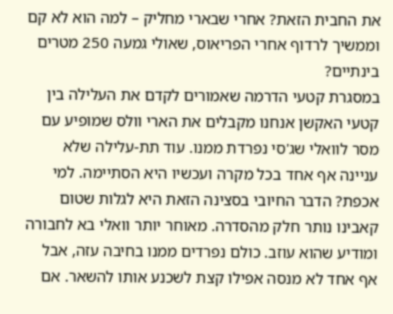את החבית הזאת? אחרי שבארי מחליק – למה הוא לא קם וממשיך לרדוף אחרי הפריאוס, שאולי גמעה 250 מטרים בינתיים?
במסגרת קטעי הדרמה שאמורים לקדם את העלילה בין קטעי האקשן אנחנו מקבלים את הארי וולס שמופיע עם מסר לוואלי שג'סי נפרדת ממנו. עוד תת-עלילה שלא עניינה אף אחד בכל מקרה ועכשיו היא הסתיימה. למי אכפת? הדבר החיובי בסצינה הזאת היא לגלות שטום קאבינו נותר חלק מהסדרה. מאוחר יותר וואלי בא לחבורה ומודיע שהוא עוזב. כולם נפרדים ממנו בחיבה עזה, אבל אף אחד לא מנסה אפילו קצת לשכנע אותו להשאר. אם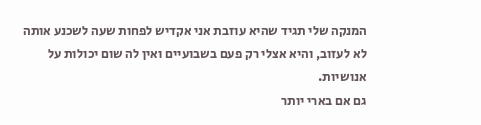המנקה שלי תגיד שהיא עוזבת אני אקדיש לפחות שעה לשכנע אותה לא לעזוב, והיא אצלי רק פעם בשבועיים ואין לה שום יכולות על אנושיות.
גם אם בארי יותר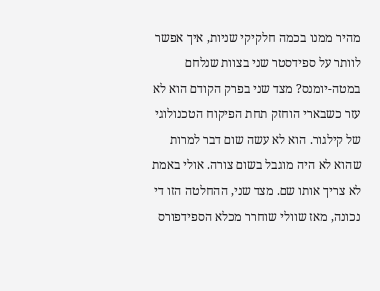מהיר ממנו בכמה חלקיקי שניות, איך אפשר לוותר על ספידסטר שני בצוות שנלחם במטה-יומנס? מצד שני בפרק הקודם הוא לא עזר כשבארי הוחזק תחת הפיקוח הטכנולוגי של קילגור. הוא לא עשה שום דבר למרות שהוא לא היה מוגבל בשום צורה. אולי באמת לא צריך אותו שם. מצד שני, ההחלטה הזו די נכונה, מאז שוולי שוחרר מכלא הספידפורס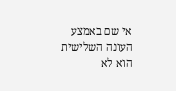אי שם באמצע העונה השלישית הוא לא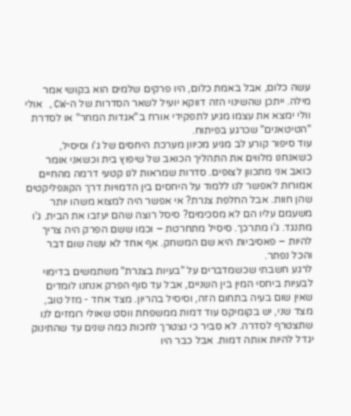עשה כלום, אבל באמת כלום, היו פרקים שלמים הוא בקושי אמר מילה. ייתכן שהשינוי הזה דווקא יועיל לשאר הסדרות של ה-CW, אולי וולי ימצא את עצמו מגיע לתפקידי אורח ב"אגדות המחר" או לסדרת "הטיטאנים" שכרגע בפיתוח.
עוד סיפור קורע לב מגיע מכיוון מערכת היחסים של ג'ו וסיסיל, כשאנחנו מלווים את התהליך הכואב של שיפוץ בית וכשאני אומר כואב אני מתכוון לצופים. סדרות שמראות לנו קטעי דרמה מהחיים אמורות לאפשר לנו ללמוד על היחסים בין הדמויות דרך הקונפליקטים שהן חוות. אבל החלפת צנרת? אי אפשר היה למצוא משהו יותר משעמם עליו הם לא מסכימים? סיסל רוצה שהם יעזבו את הבית. ג'ו מתנגד. ג'ו מתרכך. סיסיל מתחרטת – וכמו ששם הפרק היה צריך להיות – פאסיביות היא שם המשחק. אף אחד לא עשה שום דבר והכל נפתר.
לרגע חשבתי שכשמדברים על "בעיות בצנרת" משתמשים בדימוי לבעיות ביחסי המין בין השניים, אבל עד סוף הפרק אנחנו לומדים שאין שום בעיה בתחום הזה, וסיסיל בהריון. מצד אחד - מזל טוב, מצד שני, יש בקומיקס עוד דמות ממשפחת ווסט שאולי רומזים לנו שתצטרף לסדרה. לא סביר כי נצטרך לחכות כמה שנים עד שהתינוק יגדל להיות אותה דמות. אבל כבר היו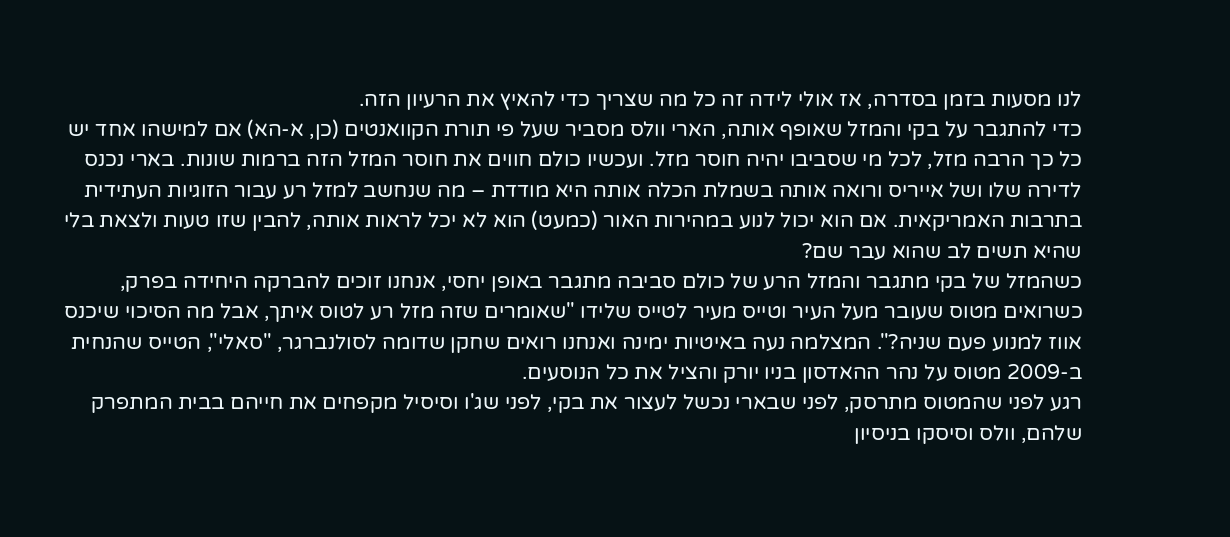לנו מסעות בזמן בסדרה, אז אולי לידה זה כל מה שצריך כדי להאיץ את הרעיון הזה.
כדי להתגבר על בקי והמזל שאופף אותה, הארי וולס מסביר שעל פי תורת הקוואנטים (כן, א-הא) אם למישהו אחד יש כל כך הרבה מזל, לכל מי שסביבו יהיה חוסר מזל. ועכשיו כולם חווים את חוסר המזל הזה ברמות שונות. בארי נכנס לדירה שלו ושל אייריס ורואה אותה בשמלת הכלה אותה היא מודדת – מה שנחשב למזל רע עבור הזוגיות העתידית בתרבות האמריקאית. אם הוא יכול לנוע במהירות האור (כמעט) הוא לא יכל לראות אותה, להבין שזו טעות ולצאת בלי שהיא תשים לב שהוא עבר שם?
כשהמזל של בקי מתגבר והמזל הרע של כולם סביבה מתגבר באופן יחסי, אנחנו זוכים להברקה היחידה בפרק, כשרואים מטוס שעובר מעל העיר וטייס מעיר לטייס שלידו "שאומרים שזה מזל רע לטוס איתך, אבל מה הסיכוי שיכנס אווז למנוע פעם שניה?". המצלמה נעה באיטיות ימינה ואנחנו רואים שחקן שדומה לסולנברגר, "סאלי", הטייס שהנחית ב-2009 מטוס על נהר ההאדסון בניו יורק והציל את כל הנוסעים.
רגע לפני שהמטוס מתרסק, לפני שבארי נכשל לעצור את בקי, לפני שג'ו וסיסיל מקפחים את חייהם בבית המתפרק שלהם, וולס וסיסקו בניסיון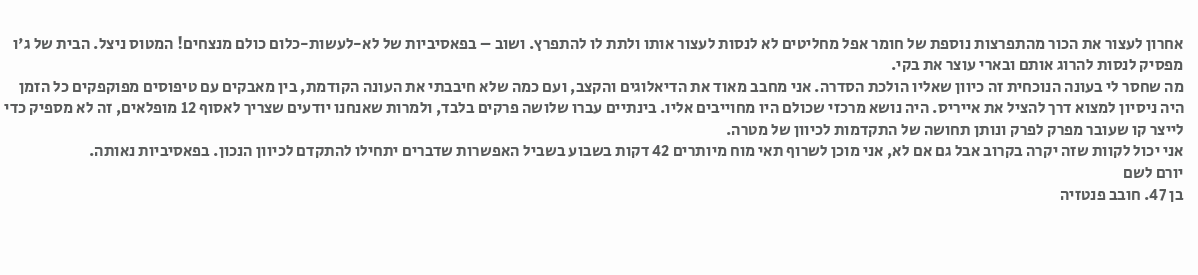אחרון לעצור את הכור מהתפרצות נוספת של חומר אפל מחליטים לא לנסות לעצור אותו ולתת לו להתפרץ. ושוב – בפאסיביות של לא-לעשות-כלום כולם מנצחים! המטוס ניצל. הבית של ג'ו מפסיק לנסות להרוג אותם ובארי עוצר את בקי.
מה שחסר לי בעונה הנוכחית זה כיוון שאליו הולכת הסדרה. אני מחבב מאוד את הדיאלוגים והקצב, ועם כמה שלא חיבבתי את העונה הקודמת, בין מאבקים עם טיפוסים מפוקפקים כל הזמן היה ניסיון למצוא דרך להציל את אייריס. היה נושא מרכזי שכולם היו מחוייבים אליו. בינתיים עברו שלושה פרקים בלבד, ולמרות שאנחנו יודעים שצריך לאסוף 12 מופלאים, זה לא מספיק כדי לייצר קו שעובר מפרק לפרק ונותן תחושה של התקדמות לכיוון של מטרה.
אני יכול לקוות שזה יקרה בקרוב אבל גם אם לא, אני מוכן לשרוף תאי מוח מיותרים 42 דקות בשבוע בשביל האפשרות שדברים יתחילו להתקדם לכיוון הנכון. בפאסיביות נאותה.
יורם לשם
בן 47. חובב פנטזיה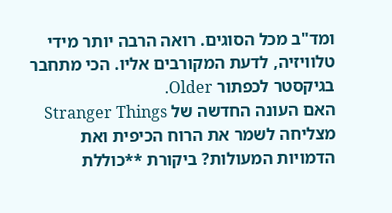ומד"ב מכל הסוגים. רואה הרבה יותר מידי טלוויזיה, לדעת המקורבים אליו. הכי מתחבר בגיקסטר לכפתור Older.
האם העונה החדשה של Stranger Things מצליחה לשמר את הרוח הכיפית ואת הדמויות המעולות? ביקורת **כוללת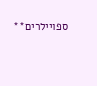ספויילרים**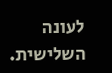לעונה השלישית.